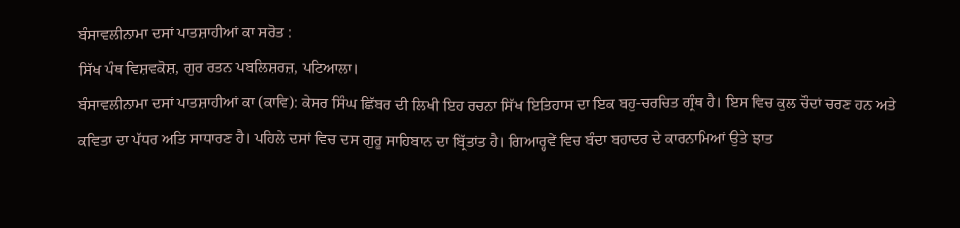ਬੰਸਾਵਲੀਨਾਮਾ ਦਸਾਂ ਪਾਤਸ਼ਾਹੀਆਂ ਕਾ ਸਰੋਤ :
ਸਿੱਖ ਪੰਥ ਵਿਸ਼ਵਕੋਸ਼, ਗੁਰ ਰਤਨ ਪਬਲਿਸ਼ਰਜ਼, ਪਟਿਆਲਾ।
ਬੰਸਾਵਲੀਨਾਮਾ ਦਸਾਂ ਪਾਤਸ਼ਾਹੀਆਂ ਕਾ (ਕਾਵਿ): ਕੇਸਰ ਸਿੰਘ ਛਿੱਬਰ ਦੀ ਲਿਖੀ ਇਹ ਰਚਨਾ ਸਿੱਖ ਇਤਿਹਾਸ ਦਾ ਇਕ ਬਹੁ-ਚਰਚਿਤ ਗ੍ਰੰਥ ਹੈ। ਇਸ ਵਿਚ ਕੁਲ ਚੌਦਾਂ ਚਰਣ ਹਨ ਅਤੇ ਕਵਿਤਾ ਦਾ ਪੱਧਰ ਅਤਿ ਸਾਧਾਰਣ ਹੈ। ਪਹਿਲੇ ਦਸਾਂ ਵਿਚ ਦਸ ਗੁਰੂ ਸਾਹਿਬਾਨ ਦਾ ਬ੍ਰਿੱਤਾਂਤ ਹੈ। ਗਿਆਰ੍ਹਵੇਂ ਵਿਚ ਬੰਦਾ ਬਹਾਦਰ ਦੇ ਕਾਰਨਾਮਿਆਂ ਉਤੇ ਝਾਤ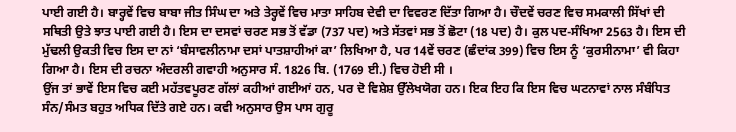ਪਾਈ ਗਈ ਹੈ। ਬਾਰ੍ਹਵੇਂ ਵਿਚ ਬਾਬਾ ਜੀਤ ਸਿੰਘ ਦਾ ਅਤੇ ਤੇਰ੍ਹਵੇਂ ਵਿਚ ਮਾਤਾ ਸਾਹਿਬ ਦੇਵੀ ਦਾ ਵਿਵਰਣ ਦਿੱਤਾ ਗਿਆ ਹੈ। ਚੌਦਵੇਂ ਚਰਣ ਵਿਚ ਸਮਕਾਲੀ ਸਿੱਖਾਂ ਦੀ ਸਥਿਤੀ ਉਤੇ ਝਾਤ ਪਾਈ ਗਈ ਹੈ। ਇਸ ਦਾ ਦਸਵਾਂ ਚਰਣ ਸਭ ਤੋਂ ਵੱਡਾ (737 ਪਦ) ਅਤੇ ਸੱਤਵਾਂ ਸਭ ਤੋਂ ਛੋਟਾ (18 ਪਦ) ਹੈ। ਕੁਲ ਪਦ-ਸੰਖਿਆ 2563 ਹੈ। ਇਸ ਦੀ ਮੁੱਢਲੀ ਉਕਤੀ ਵਿਚ ਇਸ ਦਾ ਨਾਂ ‘ਬੰਸਾਵਲੀਨਾਮਾ ਦਸਾਂ ਪਾਤਸ਼ਾਹੀਆਂ ਕਾ’ ਲਿਖਿਆ ਹੈ, ਪਰ 14ਵੇਂ ਚਰਣ (ਛੰਦਾਂਕ 399) ਵਿਚ ਇਸ ਨੂੰ ‘ਕੁਰਸੀਨਾਮਾ’ ਵੀ ਕਿਹਾ ਗਿਆ ਹੈ। ਇਸ ਦੀ ਰਚਨਾ ਅੰਦਰਲੀ ਗਵਾਹੀ ਅਨੁਸਾਰ ਸੰ. 1826 ਬਿ. (1769 ਈ.) ਵਿਚ ਹੋਈ ਸੀ ।
ਉਂਜ ਤਾਂ ਭਾਵੇਂ ਇਸ ਵਿਚ ਕਈ ਮਹੱਤਵਪੂਰਣ ਗੱਲਾਂ ਕਹੀਆਂ ਗਈਆਂ ਹਨ, ਪਰ ਦੋ ਵਿਸ਼ੇਸ਼ ਉੱਲੇਖਯੋਗ ਹਨ। ਇਕ ਇਹ ਕਿ ਇਸ ਵਿਚ ਘਟਨਾਵਾਂ ਨਾਲ ਸੰਬੰਧਿਤ ਸੰਨ/ਸੰਮਤ ਬਹੁਤ ਅਧਿਕ ਦਿੱਤੇ ਗਏ ਹਨ। ਕਵੀ ਅਨੁਸਾਰ ਉਸ ਪਾਸ ਗੁਰੂ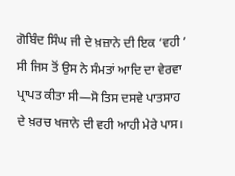ਗੋਬਿੰਦ ਸਿੰਘ ਜੀ ਦੇ ਖ਼ਜ਼ਾਨੇ ਦੀ ਇਕ ‘ਵਹੀ ’ ਸੀ ਜਿਸ ਤੋਂ ਉਸ ਨੇ ਸੰਮਤਾਂ ਆਦਿ ਦਾ ਵੇਰਵਾ ਪ੍ਰਾਪਤ ਕੀਤਾ ਸੀ—ਸੋ ਤਿਸ ਦਸਵੇ ਪਾਤਸਾਹ ਦੇ ਖ਼ਰਚ ਖਜਾਨੇ ਦੀ ਵਹੀ ਆਹੀ ਮੇਰੇ ਪਾਸ।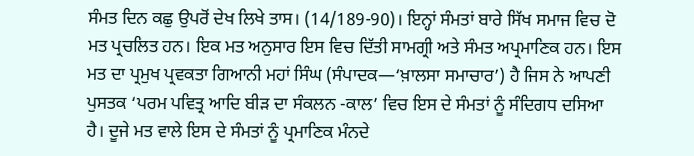ਸੰਮਤ ਦਿਨ ਕਛੁ ਉਪਰੋਂ ਦੇਖ ਲਿਖੇ ਤਾਸ। (14/189-90)। ਇਨ੍ਹਾਂ ਸੰਮਤਾਂ ਬਾਰੇ ਸਿੱਖ ਸਮਾਜ ਵਿਚ ਦੋ ਮਤ ਪ੍ਰਚਲਿਤ ਹਨ। ਇਕ ਮਤ ਅਨੁਸਾਰ ਇਸ ਵਿਚ ਦਿੱਤੀ ਸਾਮਗ੍ਰੀ ਅਤੇ ਸੰਮਤ ਅਪ੍ਰਮਾਣਿਕ ਹਨ। ਇਸ ਮਤ ਦਾ ਪ੍ਰਮੁਖ ਪ੍ਰਵਕਤਾ ਗਿਆਨੀ ਮਹਾਂ ਸਿੰਘ (ਸੰਪਾਦਕ—‘ਖ਼ਾਲਸਾ ਸਮਾਚਾਰ’) ਹੈ ਜਿਸ ਨੇ ਆਪਣੀ ਪੁਸਤਕ ‘ਪਰਮ ਪਵਿਤ੍ਰ ਆਦਿ ਬੀੜ ਦਾ ਸੰਕਲਨ -ਕਾਲ’ ਵਿਚ ਇਸ ਦੇ ਸੰਮਤਾਂ ਨੂੰ ਸੰਦਿਗਧ ਦਸਿਆ ਹੈ। ਦੂਜੇ ਮਤ ਵਾਲੇ ਇਸ ਦੇ ਸੰਮਤਾਂ ਨੂੰ ਪ੍ਰਮਾਣਿਕ ਮੰਨਦੇ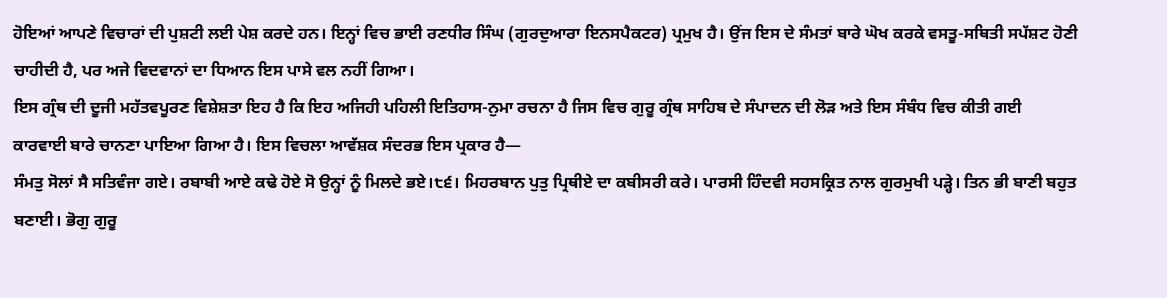ਹੋਇਆਂ ਆਪਣੇ ਵਿਚਾਰਾਂ ਦੀ ਪੁਸ਼ਟੀ ਲਈ ਪੇਸ਼ ਕਰਦੇ ਹਨ। ਇਨ੍ਹਾਂ ਵਿਚ ਭਾਈ ਰਣਧੀਰ ਸਿੰਘ (ਗੁਰਦੁਆਰਾ ਇਨਸਪੈਕਟਰ) ਪ੍ਰਮੁਖ ਹੈ। ਉਂਜ ਇਸ ਦੇ ਸੰਮਤਾਂ ਬਾਰੇ ਘੋਖ ਕਰਕੇ ਵਸਤੂ-ਸਥਿਤੀ ਸਪੱਸ਼ਟ ਹੋਣੀ ਚਾਹੀਦੀ ਹੈ, ਪਰ ਅਜੇ ਵਿਦਵਾਨਾਂ ਦਾ ਧਿਆਨ ਇਸ ਪਾਸੇ ਵਲ ਨਹੀਂ ਗਿਆ।
ਇਸ ਗ੍ਰੰਥ ਦੀ ਦੂਜੀ ਮਹੱਤਵਪੂਰਣ ਵਿਸ਼ੇਸ਼ਤਾ ਇਹ ਹੈ ਕਿ ਇਹ ਅਜਿਹੀ ਪਹਿਲੀ ਇਤਿਹਾਸ-ਨੁਮਾ ਰਚਨਾ ਹੈ ਜਿਸ ਵਿਚ ਗੁਰੂ ਗ੍ਰੰਥ ਸਾਹਿਬ ਦੇ ਸੰਪਾਦਨ ਦੀ ਲੋੜ ਅਤੇ ਇਸ ਸੰਬੰਧ ਵਿਚ ਕੀਤੀ ਗਈ ਕਾਰਵਾਈ ਬਾਰੇ ਚਾਨਣਾ ਪਾਇਆ ਗਿਆ ਹੈ। ਇਸ ਵਿਚਲਾ ਆਵੱਸ਼ਕ ਸੰਦਰਭ ਇਸ ਪ੍ਰਕਾਰ ਹੈ—
ਸੰਮਤੁ ਸੋਲਾਂ ਸੈ ਸਤਿਵੰਜਾ ਗਏ। ਰਬਾਬੀ ਆਏ ਕਢੇ ਹੋਏ ਸੋ ਉਨ੍ਹਾਂ ਨੂੰ ਮਿਲਦੇ ਭਏ।੮੬। ਮਿਹਰਬਾਨ ਪੁਤੁ ਪ੍ਰਿਥੀਏ ਦਾ ਕਬੀਸਰੀ ਕਰੇ। ਪਾਰਸੀ ਹਿੰਦਵੀ ਸਹਸਕ੍ਰਿਤ ਨਾਲ ਗੁਰਮੁਖੀ ਪੜ੍ਹੇ। ਤਿਨ ਭੀ ਬਾਣੀ ਬਹੁਤ ਬਣਾਈ। ਭੋਗੁ ਗੁਰੂ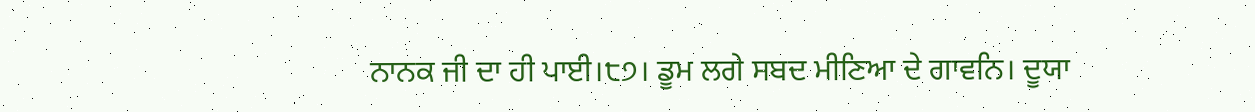ਨਾਨਕ ਜੀ ਦਾ ਹੀ ਪਾਈ।੮੭। ਡੂਮ ਲਗੇ ਸਬਦ ਮੀਣਿਆ ਦੇ ਗਾਵਨਿ। ਦੂਯਾ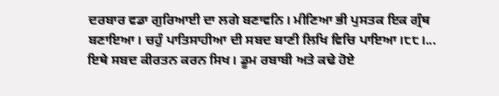ਦਰਬਾਰ ਵਡਾ ਗੁਰਿਆਈ ਦਾ ਲਗੇ ਬਣਾਵਨਿ। ਮੀਣਿਆ ਭੀ ਪੁਸਤਕ ਇਕ ਗ੍ਰੰਥ ਬਣਾਇਆ। ਚਹੁੰ ਪਾਤਿਸਾਹੀਆ ਦੀ ਸਬਦ ਬਾਣੀ ਲਿਖਿ ਵਿਚਿ ਪਾਇਆ।੮੮।...
ਇਥੇ ਸਬਦ ਕੀਰਤਨ ਕਰਨ ਸਿਖ। ਡੂਮ ਰਬਾਬੀ ਅਤੇ ਕਢੇ ਹੋਏ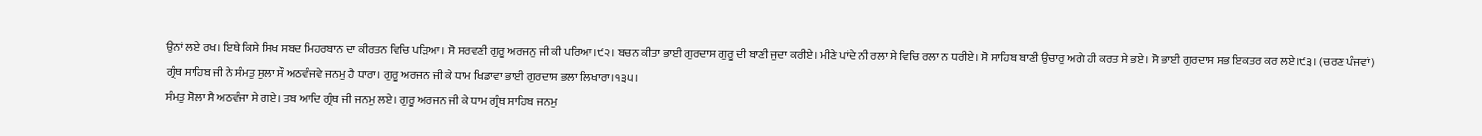ਉਨਾਂ ਲਏ ਰਖ। ਇਥੇ ਕਿਸੇ ਸਿਖ ਸਬਦ ਮਿਹਰਬਾਨ ਦਾ ਕੀਰਤਨ ਵਿਚਿ ਪੜਿਆ। ਸੋ ਸਰਵਣੀ ਗੁਰੂ ਅਰਜਨੁ ਜੀ ਕੀ ਪਰਿਆ।੯੨। ਬਚਨ ਕੀਤਾ ਭਾਈ ਗੁਰਦਾਸ ਗੁਰੂ ਦੀ ਬਾਣੀ ਜੁਦਾ ਕਰੀਏ। ਮੀਣੇ ਪਾਂਦੇ ਨੀ ਰਲਾ ਸੇ ਵਿਚਿ ਰਲਾ ਨ ਧਰੀਏ। ਸੋ ਸਾਹਿਬ ਬਾਣੀ ਉਚਾਰੁ ਅਗੇ ਹੀ ਕਰਤ ਸੇ ਭਏ। ਸੋ ਭਾਈ ਗੁਰਦਾਸ ਸਭ ਇਕਤਰ ਕਰ ਲਏ।੯੩। (ਚਰਣ ਪੰਜਵਾਂ)
ਗ੍ਰੰਥ ਸਾਹਿਬ ਜੀ ਨੇ ਸੰਮਤੁ ਸੁਲਾ ਸੌ ਅਠਵੰਜਵੇ ਜਨਮੁ ਹੈ ਧਾਰਾ। ਗੁਰੂ ਅਰਜਨ ਜੀ ਕੇ ਧਾਮ ਖਿਡਾਵਾ ਭਾਈ ਗੁਰਦਾਸ ਭਲਾ ਲਿਖਾਰਾ।੧੩੫।
ਸੰਮਤੁ ਸੋਲਾ ਸੈ ਅਠਵੰਜਾ ਸੇ ਗਏ। ਤਬ ਆਦਿ ਗ੍ਰੰਥ ਜੀ ਜਨਮੁ ਲਏ। ਗੁਰੂ ਅਰਜਨ ਜੀ ਕੇ ਧਾਮ ਗ੍ਰੰਥ ਸਾਹਿਬ ਜਨਮੁ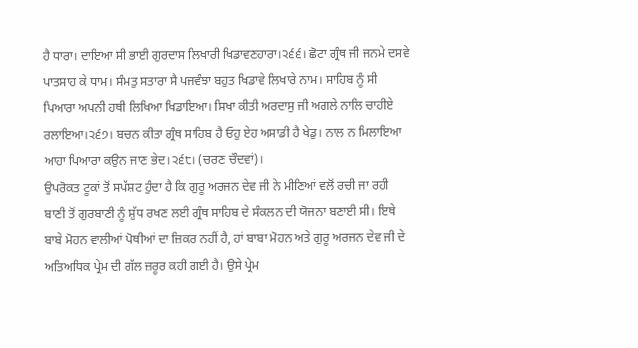ਹੈ ਧਾਰਾ। ਦਾਇਆ ਸੀ ਭਾਈ ਗੁਰਦਾਸ ਲਿਖਾਰੀ ਖਿਡਾਵਣਹਾਰਾ।੨੬੬। ਛੋਟਾ ਗ੍ਰੰਥ ਜੀ ਜਨਮੇ ਦਸਵੇ ਪਾਤਸਾਹ ਕੇ ਧਾਮ। ਸੰਮਤੁ ਸਤਾਰਾ ਸੈ ਪਜਵੰਝਾ ਬਹੁਤ ਖਿਡਾਵੇ ਲਿਖਾਰੇ ਨਾਮ। ਸਾਹਿਬ ਨੂੰ ਸੀ ਪਿਆਰਾ ਅਪਨੀ ਹਥੀ ਲਿਖਿਆ ਖਿਡਾਇਆ। ਸਿਖਾ ਕੀਤੀ ਅਰਦਾਸੁ ਜੀ ਅਗਲੇ ਨਾਲਿ ਚਾਹੀਏ ਰਲਾਇਆ।੨੬੭। ਬਚਨ ਕੀਤਾ ਗ੍ਰੰਥ ਸਾਹਿਬ ਹੈ ਓਹੁ ਏਹ ਅਸਾਡੀ ਹੈ ਖੇਡੁ। ਨਾਲ ਨ ਮਿਲਾਇਆ ਆਹਾ ਪਿਆਰਾ ਕਉਨ ਜਾਣ ਭੇਦ।੨੬੮। (ਚਰਣ ਚੌਦਵਾਂ)।
ਉਪਰੋਕਤ ਟੂਕਾਂ ਤੋਂ ਸਪੱਸ਼ਟ ਹੁੰਦਾ ਹੈ ਕਿ ਗੁਰੂ ਅਰਜਨ ਦੇਵ ਜੀ ਨੇ ਮੀਣਿਆਂ ਵਲੋਂ ਰਚੀ ਜਾ ਰਹੀ ਬਾਣੀ ਤੋਂ ਗੁਰਬਾਣੀ ਨੂੰ ਸ਼ੁੱਧ ਰਖਣ ਲਈ ਗ੍ਰੰਥ ਸਾਹਿਬ ਦੇ ਸੰਕਲਨ ਦੀ ਯੋਜਨਾ ਬਣਾਈ ਸੀ। ਇਥੇ ਬਾਬੇ ਮੋਹਨ ਵਾਲੀਆਂ ਪੋਥੀਆਂ ਦਾ ਜ਼ਿਕਰ ਨਹੀਂ ਹੈ, ਹਾਂ ਬਾਬਾ ਮੋਹਨ ਅਤੇ ਗੁਰੂ ਅਰਜਨ ਦੇਵ ਜੀ ਦੇ ਅਤਿਅਧਿਕ ਪ੍ਰੇਮ ਦੀ ਗੱਲ ਜ਼ਰੂਰ ਕਹੀ ਗਈ ਹੈ। ਉਸੇ ਪ੍ਰੇਮ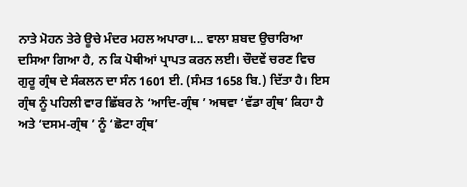ਨਾਤੇ ਮੋਹਨ ਤੇਰੇ ਊਚੇ ਮੰਦਰ ਮਹਲ ਅਪਾਰਾ।... ਵਾਲਾ ਸ਼ਬਦ ਉਚਾਰਿਆ ਦਸਿਆ ਗਿਆ ਹੈ, ਨ ਕਿ ਪੋਥੀਆਂ ਪ੍ਰਾਪਤ ਕਰਨ ਲਈ। ਚੌਦਵੇਂ ਚਰਣ ਵਿਚ ਗੁਰੂ ਗ੍ਰੰਥ ਦੇ ਸੰਕਲਨ ਦਾ ਸੰਨ 1601 ਈ. (ਸੰਮਤ 1658 ਬਿ.) ਦਿੱਤਾ ਹੈ। ਇਸ ਗ੍ਰੰਥ ਨੂੰ ਪਹਿਲੀ ਵਾਰ ਛਿੱਬਰ ਨੇ ‘ਆਦਿ-ਗ੍ਰੰਥ ’ ਅਥਵਾ ‘ਵੱਡਾ ਗ੍ਰੰਥ’ ਕਿਹਾ ਹੈ ਅਤੇ ‘ਦਸਮ-ਗ੍ਰੰਥ ’ ਨੂੰ ‘ਛੋਟਾ ਗ੍ਰੰਥ’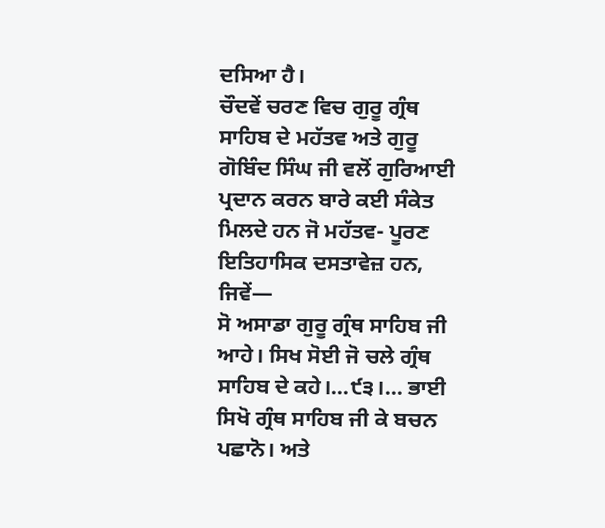ਦਸਿਆ ਹੈ।
ਚੌਦਵੇਂ ਚਰਣ ਵਿਚ ਗੁਰੂ ਗ੍ਰੰਥ ਸਾਹਿਬ ਦੇ ਮਹੱਤਵ ਅਤੇ ਗੁਰੂ ਗੋਬਿੰਦ ਸਿੰਘ ਜੀ ਵਲੋਂ ਗੁਰਿਆਈ ਪ੍ਰਦਾਨ ਕਰਨ ਬਾਰੇ ਕਈ ਸੰਕੇਤ ਮਿਲਦੇ ਹਨ ਜੋ ਮਹੱਤਵ- ਪੂਰਣ ਇਤਿਹਾਸਿਕ ਦਸਤਾਵੇਜ਼ ਹਨ, ਜਿਵੇਂ—
ਸੋ ਅਸਾਡਾ ਗੁਰੂ ਗ੍ਰੰਥ ਸਾਹਿਬ ਜੀ ਆਹੇ। ਸਿਖ ਸੋਈ ਜੋ ਚਲੇ ਗ੍ਰੰਥ ਸਾਹਿਬ ਦੇ ਕਹੇ।...੯੩।... ਭਾਈ ਸਿਖੋ ਗ੍ਰੰਥ ਸਾਹਿਬ ਜੀ ਕੇ ਬਚਨ ਪਛਾਨੋ। ਅਤੇ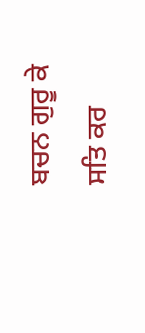ਬਚਨ ਗੁਰੂ ਕੇ ਸਤਿ ਕਰ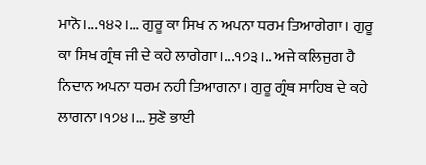ਮਾਨੋ।...੧੪੨।... ਗੁਰੂ ਕਾ ਸਿਖ ਨ ਅਪਨਾ ਧਰਮ ਤਿਆਗੇਗਾ। ਗੁਰੂ ਕਾ ਸਿਖ ਗ੍ਰੰਥ ਜੀ ਦੇ ਕਹੇ ਲਾਗੇਗਾ।...੧੭੩।.. ਅਜੇ ਕਲਿਜੁਗ ਹੈ ਨਿਦਾਨ ਅਪਨਾ ਧਰਮ ਨਹੀ ਤਿਆਗਨਾ। ਗੁਰੂ ਗ੍ਰੰਥ ਸਾਹਿਬ ਦੇ ਕਹੇ ਲਾਗਨਾ।੧੭੪।... ਸੁਣੋ ਭਾਈ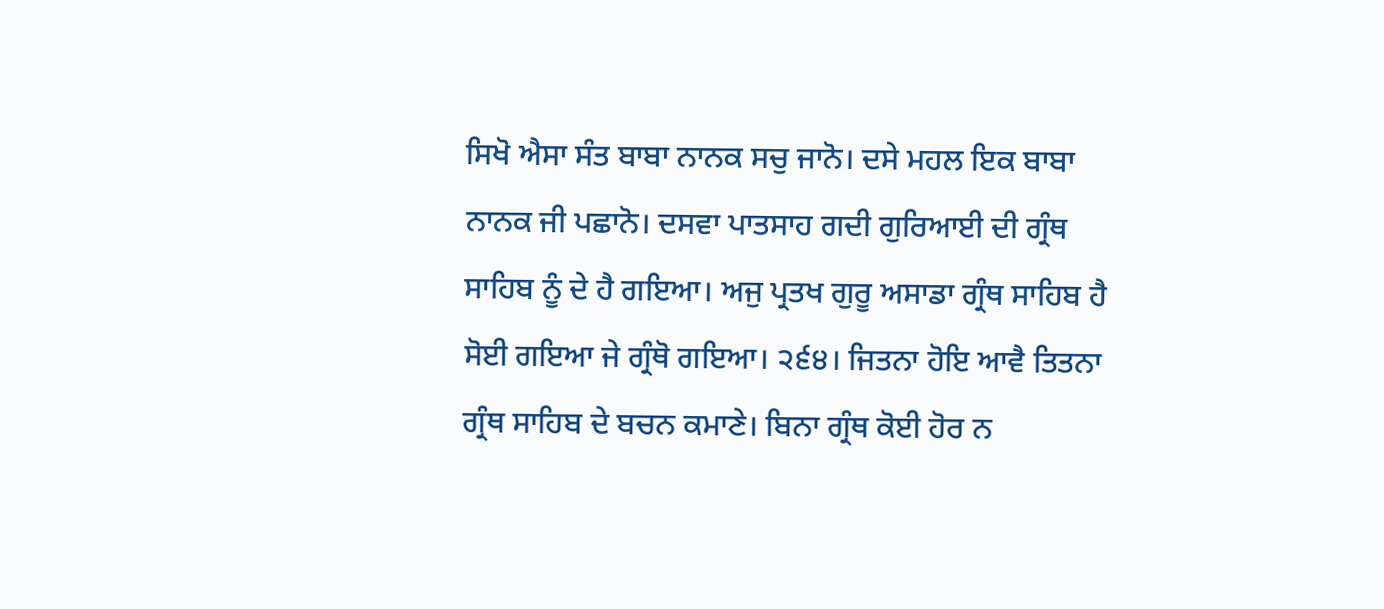ਸਿਖੋ ਐਸਾ ਸੰਤ ਬਾਬਾ ਨਾਨਕ ਸਚੁ ਜਾਨੋ। ਦਸੇ ਮਹਲ ਇਕ ਬਾਬਾ ਨਾਨਕ ਜੀ ਪਛਾਨੋ। ਦਸਵਾ ਪਾਤਸਾਹ ਗਦੀ ਗੁਰਿਆਈ ਦੀ ਗ੍ਰੰਥ ਸਾਹਿਬ ਨੂੰ ਦੇ ਹੈ ਗਇਆ। ਅਜੁ ਪ੍ਰਤਖ ਗੁਰੂ ਅਸਾਡਾ ਗ੍ਰੰਥ ਸਾਹਿਬ ਹੈ ਸੋਈ ਗਇਆ ਜੇ ਗ੍ਰੰਥੋ ਗਇਆ। ੨੬੪। ਜਿਤਨਾ ਹੋਇ ਆਵੈ ਤਿਤਨਾ ਗ੍ਰੰਥ ਸਾਹਿਬ ਦੇ ਬਚਨ ਕਮਾਣੇ। ਬਿਨਾ ਗ੍ਰੰਥ ਕੋਈ ਹੋਰ ਨ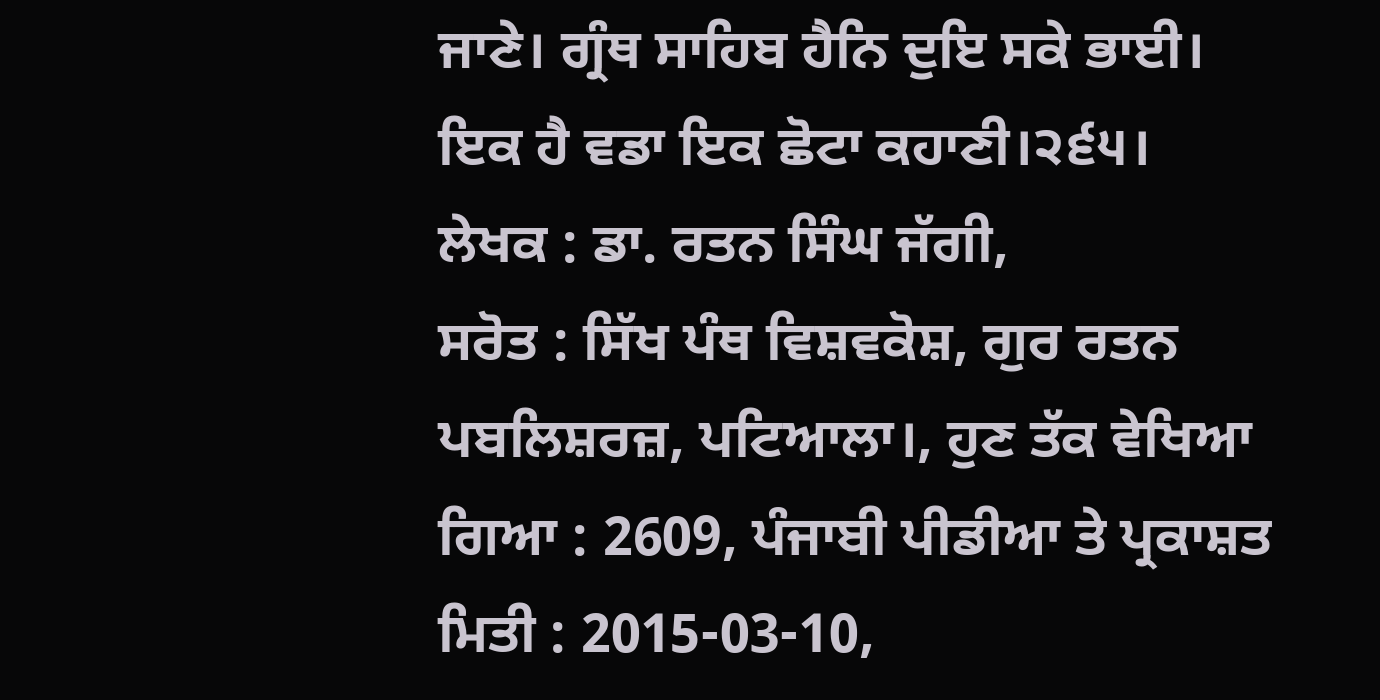ਜਾਣੇ। ਗ੍ਰੰਥ ਸਾਹਿਬ ਹੈਨਿ ਦੁਇ ਸਕੇ ਭਾਈ। ਇਕ ਹੈ ਵਡਾ ਇਕ ਛੋਟਾ ਕਹਾਣੀ।੨੬੫।
ਲੇਖਕ : ਡਾ. ਰਤਨ ਸਿੰਘ ਜੱਗੀ,
ਸਰੋਤ : ਸਿੱਖ ਪੰਥ ਵਿਸ਼ਵਕੋਸ਼, ਗੁਰ ਰਤਨ ਪਬਲਿਸ਼ਰਜ਼, ਪਟਿਆਲਾ।, ਹੁਣ ਤੱਕ ਵੇਖਿਆ ਗਿਆ : 2609, ਪੰਜਾਬੀ ਪੀਡੀਆ ਤੇ ਪ੍ਰਕਾਸ਼ਤ ਮਿਤੀ : 2015-03-10,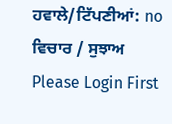ਹਵਾਲੇ/ਟਿੱਪਣੀਆਂ: no
ਵਿਚਾਰ / ਸੁਝਾਅ
Please Login First